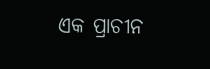ଏକ ପ୍ରାଚୀନ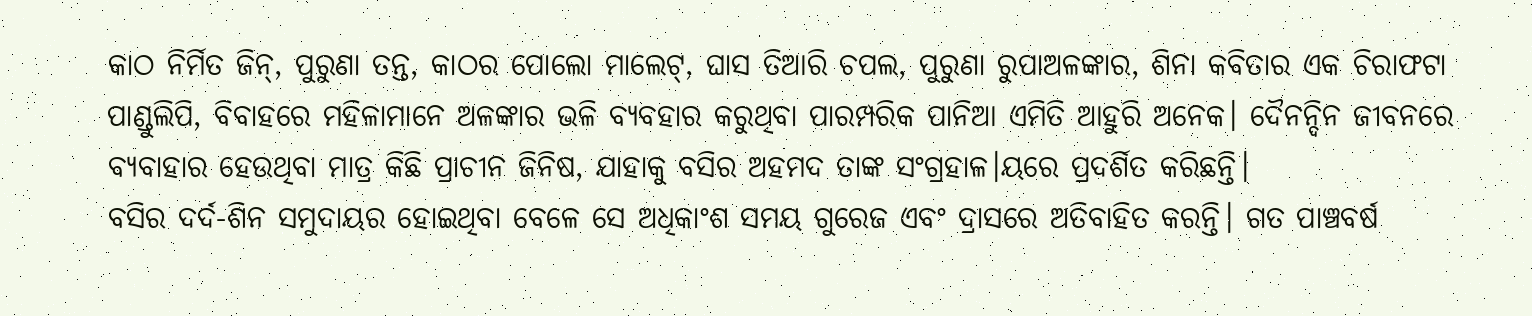କାଠ ନିର୍ମିତ ଜିନ୍, ପୁରୁଣା ତନ୍ତ, କାଠର ପୋଲୋ ମାଲେଟ୍, ଘାସ ତିଆରି ଚପଲ, ପୁରୁଣା ରୁପାଅଳଙ୍କାର, ଶିନା କବିତାର ଏକ ଚିରାଫଟା ପାଣ୍ଡୁଲିପି, ବିବାହରେ ମହିଳାମାନେ ଅଳଙ୍କାର ଭଳି ବ୍ୟବହାର କରୁଥିବା ପାରମ୍ପରିକ ପାନିଆ ଏମିତି ଆହୁରି ଅନେକ। ଦୈନନ୍ଦିନ ଜୀବନରେ ବ୍ୟବାହାର ହେଉଥିବା ମାତ୍ର କିଛି ପ୍ରାଚୀନ ଜିନିଷ, ଯାହାକୁ ବସିର ଅହମଦ ତାଙ୍କ ସଂଗ୍ରହାଳ।ୟରେ ପ୍ରଦର୍ଶିତ କରିଛନ୍ତି।
ବସିର ଦର୍ଦ-ଶିନ ସମୁଦାୟର ହୋଇଥିବା ବେଳେ ସେ ଅଧିକାଂଶ ସମୟ ଗୁରେଜ ଏବଂ ଦ୍ରାସରେ ଅତିବାହିତ କରନ୍ତି। ଗତ ପାଞ୍ଚବର୍ଷ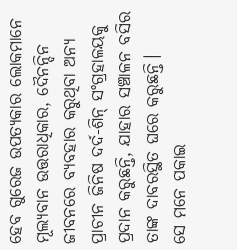ହେବ ଗୁରେଜ ଉପତ୍ୟକାର ଲୋକମାନେ ମୂଲ୍ୟବାନ ଉତ୍ତରାଧିକାର, ଦୈନନ୍ଦିନ ଜୀବନରେ ବ୍ୟବହାର କରୁଥିବା ଅନ୍ୟ ପ୍ରାଚୀନ ଜିନିଷ ଦର୍ଦ-ଶିନ୍ ସଂଗ୍ରହାଳୟକୁ ପ୍ରଦାନ କରୁଛନ୍ତି, ଯାହାର ସଞ୍ଚାଳନ ବସିର ତାଙ୍କ ଦାବରସ୍ଥିତ ଘରେ କରୁଛନ୍ତି।
ସେ ମନେ ପକାଇ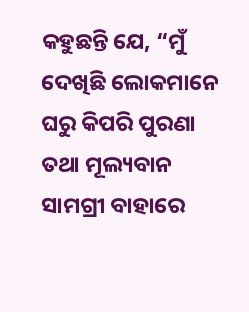କହୁଛନ୍ତି ଯେ, “ମୁଁ ଦେଖିଛି ଲୋକମାନେ ଘରୁ କିପରି ପୁରଣା ତଥା ମୂଲ୍ୟବାନ ସାମଗ୍ରୀ ବାହାରେ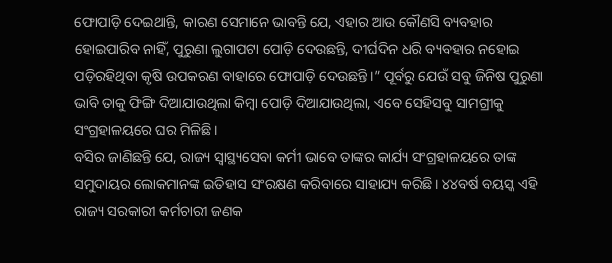ଫୋପାଡ଼ି ଦେଇଥାନ୍ତି, କାରଣ ସେମାନେ ଭାବନ୍ତି ଯେ, ଏହାର ଆଉ କୌଣସି ବ୍ୟବହାର ହୋଇପାରିବ ନାହିଁ, ପୁରୁଣା ଲୁଗାପଟା ପୋଡ଼ି ଦେଉଛନ୍ତି, ଦୀର୍ଘଦିନ ଧରି ବ୍ୟବହାର ନହୋଇ ପଡ଼ିରହିଥିବା କୃଷି ଉପକରଣ ବାହାରେ ଫୋପାଡ଼ି ଦେଉଛନ୍ତି।” ପୂର୍ବରୁ ଯେଉଁ ସବୁ ଜିନିଷ ପୁରୁଣା ଭାବି ତାକୁ ଫିଙ୍ଗି ଦିଆଯାଉଥିଲା କିମ୍ବା ପୋଡ଼ି ଦିଆଯାଉଥିଲା, ଏବେ ସେହିସବୁ ସାମଗ୍ରୀକୁ ସଂଗ୍ରହାଳୟରେ ଘର ମିଳିଛି।
ବସିର ଜାଣିଛନ୍ତି ଯେ, ରାଜ୍ୟ ସ୍ଵାସ୍ଥ୍ୟସେବା କର୍ମୀ ଭାବେ ତାଙ୍କର କାର୍ଯ୍ୟ ସଂଗ୍ରହାଳୟରେ ତାଙ୍କ ସମୁଦାୟର ଲୋକମାନଙ୍କ ଇତିହାସ ସଂରକ୍ଷଣ କରିବାରେ ସାହାଯ୍ୟ କରିଛି। ୪୪ବର୍ଷ ବୟସ୍କ ଏହି ରାଜ୍ୟ ସରକାରୀ କର୍ମଚାରୀ ଜଣକ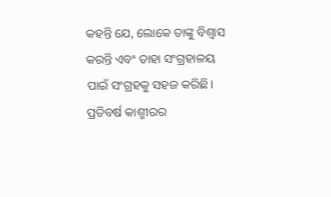କହନ୍ତି ଯେ, ଲୋକେ ତାଙ୍କୁ ବିଶ୍ଵାସ କରନ୍ତି ଏବଂ ତାହା ସଂଗ୍ରହାଳୟ ପାଇଁ ସଂଗ୍ରହକୁ ସହଜ କରିଛି। ପ୍ରତିବର୍ଷ କାଶ୍ମୀରର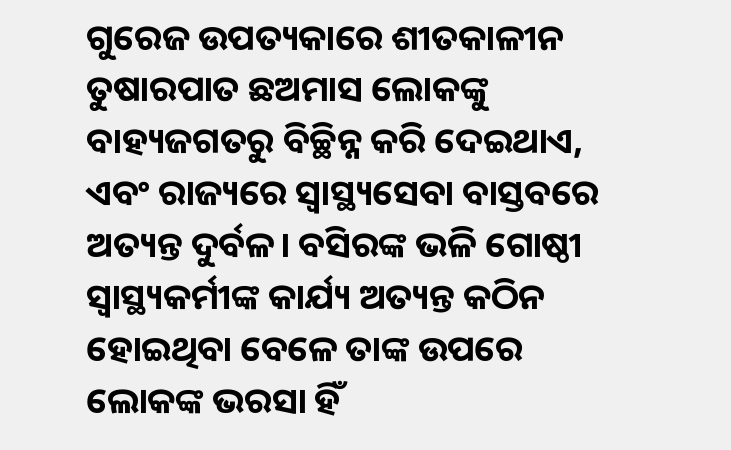ଗୁରେଜ ଉପତ୍ୟକାରେ ଶୀତକାଳୀନ ତୁଷାରପାତ ଛଅମାସ ଲୋକଙ୍କୁ ବାହ୍ୟଜଗତରୁ ବିଚ୍ଛିନ୍ନ କରି ଦେଇଥାଏ, ଏବଂ ରାଜ୍ୟରେ ସ୍ଵାସ୍ଥ୍ୟସେବା ବାସ୍ତବରେ ଅତ୍ୟନ୍ତ ଦୁର୍ବଳ। ବସିରଙ୍କ ଭଳି ଗୋଷ୍ଠୀ ସ୍ଵାସ୍ଥ୍ୟକର୍ମୀଙ୍କ କାର୍ଯ୍ୟ ଅତ୍ୟନ୍ତ କଠିନ ହୋଇଥିବା ବେଳେ ତାଙ୍କ ଉପରେ ଲୋକଙ୍କ ଭରସା ହିଁ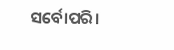ସର୍ବୋପରି।